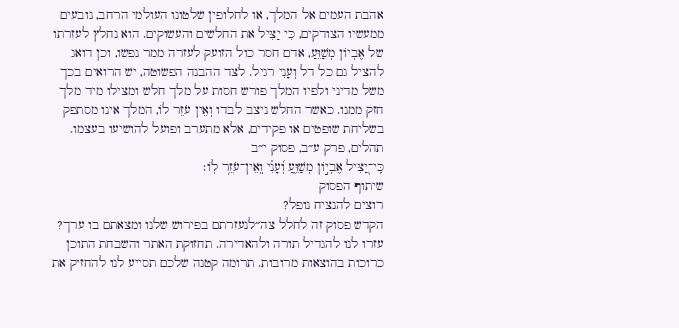אהבת העמים אל המלך, או לחלופין שלטונו העולמי הרחב, נובעים ממעשיו הצודקים, כִּי יַצִּיל את החלשים והעשוקים. הוא נחלץ לעזרתו של אֶבְיוֹן מְשַׁוֵּעַ, אדם חסר כול הזועק לעזרה ממר נפשו, וכן דואג להציל גם כל דל וְעָנִי רגיל. לצד ההבנה הפשוטה, יש הרואים בכך משל מדיני ולפיו המלך פורש חסות על מלך חלש ומצילו מיד מלך חזק ממנו. כאשר החלש ניצב לבדו וְאֵין עֹזֵר לוֹ, המלך אינו מסתפק בשליחת שופטים או פקידים, אלא מתערב ופועל להושיעו בעצמו.
תהלים, פרק ע״ב, פסוק י״ב
כִּֽי־יַ֭צִּיל אֶבְי֣וֹן מְשַׁוֵּ֑עַ וְ֝עָנִ֗י וְֽאֵין־עֹזֵ֥ר לֽוֹ׃
שיתוף הפסוק
רוצים להנציח נופל?
הקדש פסוק זה לחלל צה״לנעזרתם בפירוש שלנו ומצאתם בו ערך?
עזרו לנו להגדיל תורה ולהאדירה. תחזוקת האתר והשבחת התוכן כרוכות בהוצאות מרובות. תרומה קטנה שלכם תסייע לנו להחזיק את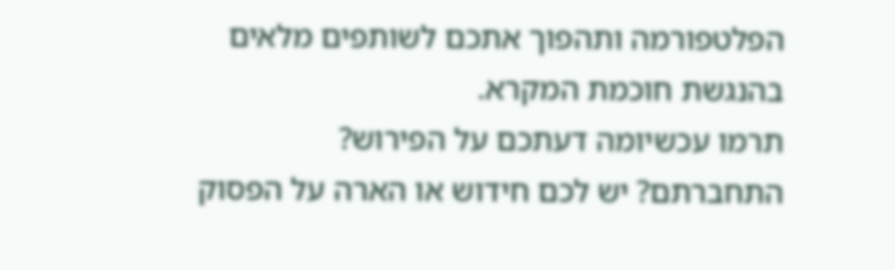הפלטפורמה ותהפוך אתכם לשותפים מלאים בהנגשת חוכמת המקרא.
תרמו עכשיומה דעתכם על הפירוש?
התחברתם? יש לכם חידוש או הארה על הפסוק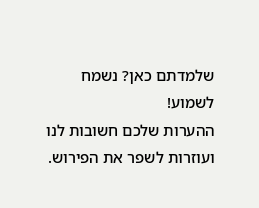שלמדתם כאן? נשמח לשמוע!
ההערות שלכם חשובות לנו ועוזרות לשפר את הפירוש.